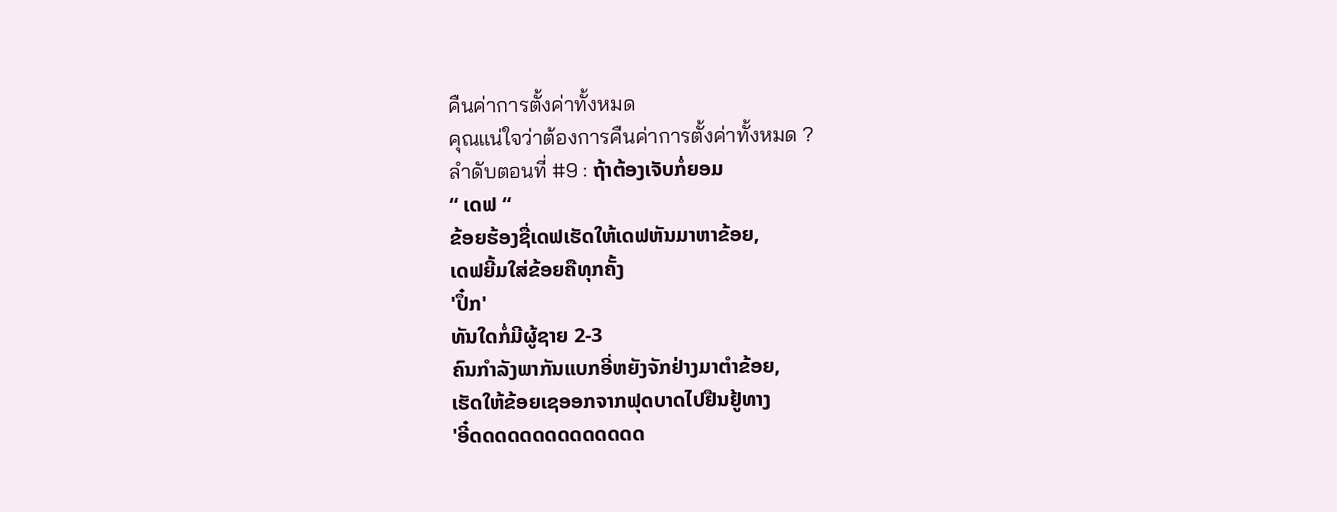คืนค่าการตั้งค่าทั้งหมด
คุณแน่ใจว่าต้องการคืนค่าการตั้งค่าทั้งหมด ?
ลำดับตอนที่ #9 : ຖ້າຕ້ອງເຈັບກໍ່ຍອມ
“ ເດຟ “
ຂ້ອຍຮ້ອງຊື່ເດຟເຮັດໃຫ້ເດຟຫັນມາຫາຂ້ອຍ,
ເດຟຍີ້ມໃສ່ຂ້ອຍຄືທຸກຄັ້ງ
'ປຶ໋ກ'
ທັນໃດກໍ່ມີຜູ້ຊາຍ 2-3
ຄົນກຳລັງພາກັນແບກອີ່ຫຍັງຈັກຢ່າງມາຕຳຂ້ອຍ,
ເຮັດໃຫ້ຂ້ອຍເຊອອກຈາກຟຸດບາດໄປຢືນຢູ້ທາງ
'ອີ໋ດດດດດດດດດດດດດດ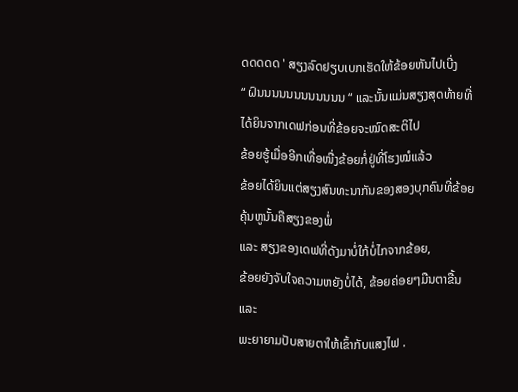ດດດດດ ' ສຽງລົດຢຽບເບກເຮັດໃຫ້ຂ້ອຍຫັນໄປເບີ່ງ
“ ຝົນນນນນນນນນນນນ “ ແລະນັ້ນແມ່ນສຽງສຸດທ້າຍທີ່ໄດ້ຍິນຈາກເດຟກ່ອນທີ່ຂ້ອຍຈະໝົດສະຕິໄປ
ຂ້ອຍຮູ້ເມື່ອອີກເທື່ອໜື່ງຂ້ອຍກໍ່ຢູ່ທີ່ໂຮງໝໍແລ້ວ
ຂ້ອຍໄດ້ຍິນແຕ່ສຽງສົນທະນາກັນຂອງສອງບຸກຄົນທີ່ຂ້ອຍຄຸ້ນຫູນັ້ນຄືສຽງຂອງພໍ່
ແລະ ສຽງຂອງເດຟທີ່ດັງມາບໍ່ໃກ້ບໍ່ໄກຈາກຂ້ອຍ,
ຂ້ອຍຍັງຈັບໃຈຄວາມຫຍັງບໍ່ໄດ້, ຂ້ອຍຄ່ອຍໆມືນຕາຂື້ນ ແລະ
ພະຍາຍາມປັບສາຍຕາໃຫ້ເຂົ້າກັບແສງໄຟ .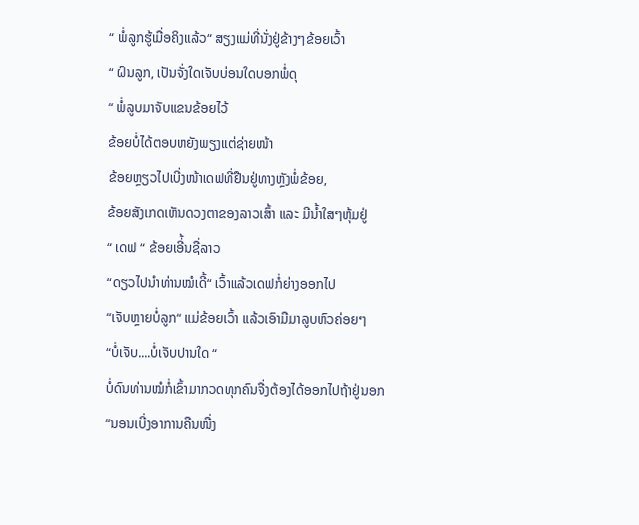“ ພໍ່ລູກຮູ້ເມື່ອຄິງແລ້ວ“ ສຽງແມ່ທີ່ນັ່ງຢູ່ຂ້າງໆຂ້ອຍເວົ້າ
“ ຝົນລູກ, ເປັນຈັ່ງໃດເຈັບບ່ອນໃດບອກພໍ່ດຸ
“ ພໍ່ລູບມາຈັບແຂນຂ້ອຍໄວ້
ຂ້ອຍບໍ່ໄດ້ຕອບຫຍັງພຽງແຕ່ຊ່າຍໜ້າ
ຂ້ອຍຫຼຽວໄປເບີ່ງໜ້າເດຟທີ່ຢືນຢູ່ທາງຫຼັງພໍ່ຂ້ອຍ,
ຂ້ອຍສັງເກດເຫັນດວງຕາຂອງລາວເສົ້າ ແລະ ມີນ້ຳໃສໆຫຸ້ມຢູ່
“ ເດຟ “ ຂ້ອຍເອີ່້ນຊື່ລາວ
“ດຽວໄປນຳທ່ານໝໍເດີ້“ ເວົ້າແລ້ວເດຟກໍ່ຍ່າງອອກໄປ
“ເຈັບຫຼາຍບໍ່ລູກ“ ແມ່ຂ້ອຍເວົ້າ ແລ້ວເອົາມືມາລູບຫົວຄ່ອຍໆ
“ບໍ່ເຈັບ....ບໍ່ເຈັບປານໃດ “
ບໍ່ດົນທ່ານໝໍກໍ່ເຂົ້າມາກວດທຸກຄົນຈື່ງຕ້ອງໄດ້ອອກໄປຖ້າຢູ່ນອກ
“ນອນເບີ່ງອາການຄືນໜື່ງ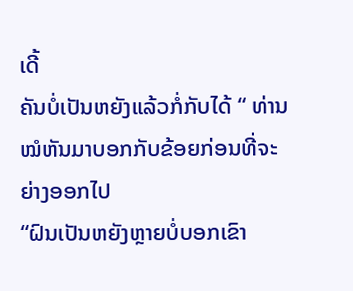ເດີ້
ຄັນບໍ່ເປັນຫຍັງແລ້ວກໍ່ກັບໄດ້ “ ທ່ານໝໍຫັນມາບອກກັບຂ້ອຍກ່ອນທີ່ຈະຍ່າງອອກໄປ
“ຝົນເປັນຫຍັງຫຼາຍບໍ່ບອກເຂົາ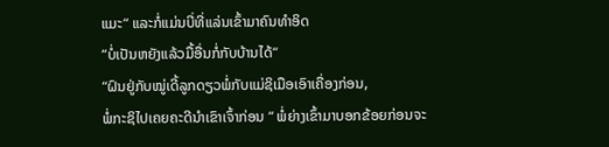ແມະ“ ແລະກໍ່ແມ່ນບີ່ທີ່ແລ່ນເຂົ້າມາຄົນທຳອິດ
“ບໍ່ເປັນຫຍັງແລ້ວມື້ອື່ນກໍ່ກັບບ້ານໄດ້“
“ຝົນຢູ່ກັບໝູ່ເດີ້ລູກດຽວພໍ່ກັບແມ່ຊິເມືອເອົາເຄື່ອງກ່ອນ,
ພໍ່ກະຊິໄປເຄຍຄະດີນຳເຂົາເຈົ້າກ່ອນ “ ພໍ່ຍ່າງເຂົ້າມາບອກຂ້ອຍກ່ອນຈະ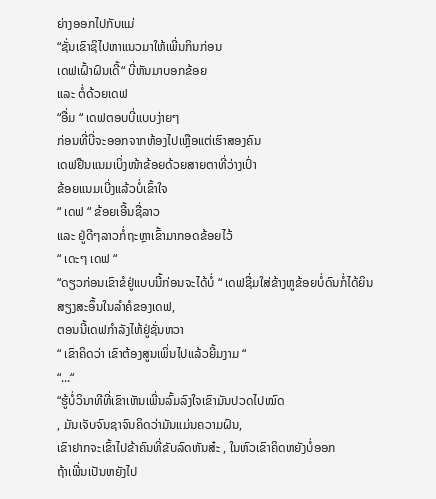ຍ່າງອອກໄປກັບແມ່
“ຊັ່ນເຂົາຊິໄປຫາແນວມາໃຫ້ເພີ່ນກິນກ່ອນ
ເດຟເຝົ້າຝົນເດີ້“ ບີ່ຫັນມາບອກຂ້ອຍ
ແລະ ຕໍ່ດ້ວຍເດຟ
“ອື່ມ “ ເດຟຕອບບີ່ແບບງ່າຍໆ
ກ່ອນທີ່ບີ່ຈະອອກຈາກຫ້ອງໄປເຫຼືອແຕ່ເຮົາສອງຄົນ
ເດຟຢືນແນມເບິ່ງໜ້າຂ້ອຍດ້ວຍສາຍຕາທີ່ວ່າງເປົ່າ
ຂ້ອຍແນມເບີ່ງແລ້ວບໍ່ເຂົ້າໃຈ
“ ເດຟ “ ຂ້ອຍເອີ້ນຊື່ລາວ
ແລະ ຢູ່ດີໆລາວກໍ່ຖະຫຼາເຂົ້າມາກອດຂ້ອຍໄວ້
“ ເດະໆ ເດຟ “
“ດຽວກ່ອນເຂົາຂໍຢູ່ແບບນີ້ກ່ອນຈະໄດ້ບໍ່ “ ເດຟຊື່ມໃສ່ຂ້າງຫູຂ້ອຍບໍ່ດົນກໍ່ໄດ້ຍິນສຽງສະອຶ້ນໃນລຳຄໍຂອງເດຟ,
ຕອນນີ້ເດຟກຳລັງໄຫ້ຢູ່ຊັ່ນຫວາ
“ ເຂົາຄິດວ່າ ເຂົາຕ້ອງສູນເພິ່ນໄປແລ້ວຍີ້ມງາມ “
“...“
“ຮູ້ບໍ່ວິນາທີທີ່ເຂົາເຫັນເພີ່ນລົ້ມລົງໃຈເຂົາມັນປວດໄປໝົດ
, ມັນເຈັບຈົນຊາຈົນຄິດວ່າມັນແມ່ນຄວາມຝົນ,
ເຂົາຢາກຈະເຂົ້າໄປຂ້າຄົນທີ່ຂັບລົດຫັນສ໋ະ , ໃນຫົວເຂົາຄິດຫຍັງບໍ່ອອກ
ຖ້າເພີ່ນເປັນຫຍັງໄປ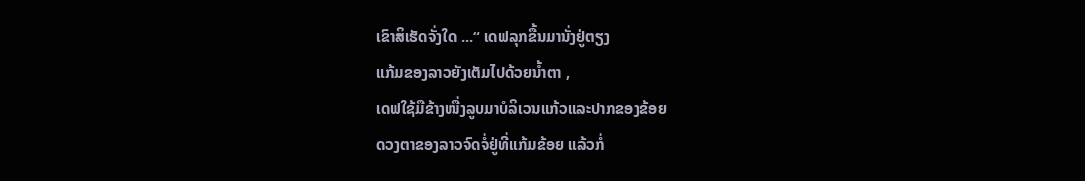ເຂົາສິເຮັດຈັ່ງໃດ ...“ ເດຟລຸກຂື້ນມານັ່ງຢູ່ຕຽງ
ແກ້ມຂອງລາວຍັງເຕັມໄປດ້ວຍນ້ຳຕາ ,
ເດຟໃຊ້ມືຂ້າງໜື່ງລູບມາບໍລິເວນແກ້ວແລະປາກຂອງຂ້ອຍ
ດວງຕາຂອງລາວຈົດຈໍ່ຢູ່ທີ່ແກ້ມຂ້ອຍ ແລ້ວກໍ່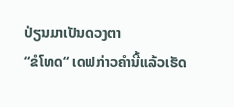ປ່ຽນມາເປັນດວງຕາ
“ຂໍໂທດ“ ເດຟກ່າວຄຳນີ້ແລ້ວເຮັດ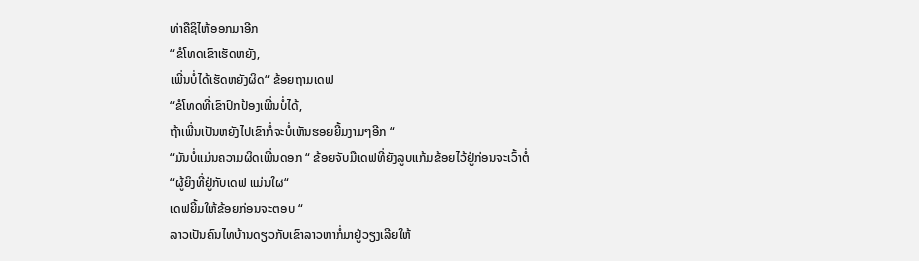ທ່າຄືຊິໄຫ້ອອກມາອີກ
“ຂໍໂທດເຂົາເຮັດຫຍັງ,
ເພີ່ນບໍ່ໄດ້ເຮັດຫຍັງຜິດ“ ຂ້ອຍຖາມເດຟ
“ຂໍໂທດທີ່ເຂົາປົກປ້ອງເພີ່ນບໍ່ໄດ້,
ຖ້າເພີ່ນເປັນຫຍັງໄປເຂົາກໍ່ຈະບໍ່ເຫັນຮອຍຍີ້ມງາມໆອີກ “
“ມັນບໍ່ແມ່ນຄວາມຜິດເພີ່ນດອກ “ ຂ້ອຍຈັບມືເດຟທີ່ຍັງລູບແກ້ມຂ້ອຍໄວ້ຢູ່ກ່ອນຈະເວົ້າຕໍ່
“ຜູ້ຍິງທີ່ຢູ່ກັບເດຟ ແມ່ນໃຜ“
ເດຟຍີ້ມໃຫ້ຂ້ອຍກ່ອນຈະຕອບ “
ລາວເປັນຄົນໄທບ້ານດຽວກັບເຂົາລາວຫາກໍ່ມາຢູ່ວຽງເລີຍໃຫ້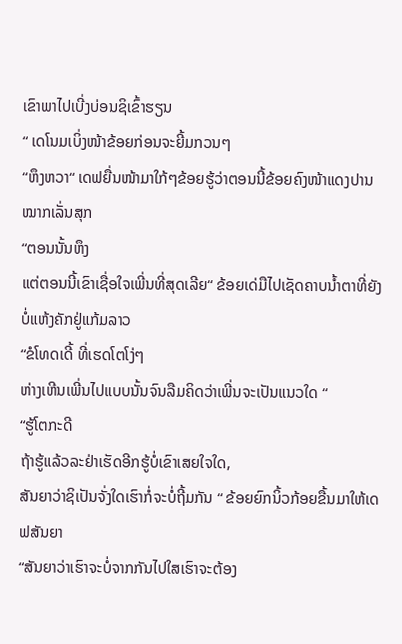ເຂົາພາໄປເບີ່ງບ່ອນຊິເຂົ້າຮຽນ
“ ເດໂນມເບິ່ງໜ້າຂ້ອຍກ່ອນຈະຍີ້ມກວນໆ
“ຫຶງຫວາ“ ເດຟຍື່ນໜ້າມາໃກ້ໆຂ້ອຍຮູ້ວ່າຕອນນີ້ຂ້ອຍຄົງໜ້າແດງປານໝາກເລັ່ນສຸກ
“ຕອນນັ້ນຫຶງ
ແຕ່ຕອນນີ້ເຂົາເຊື່ອໃຈເພີ່ນທີ່ສຸດເລີຍ“ ຂ້ອຍເດ່ມືໄປເຊັດຄາບນ້ຳຕາທີ່ຍັງບໍ່ແຫ້ງຄັກຢູ່ແກ້ມລາວ
“ຂໍໂທດເດີ້ ທີ່ເຮດໂຕໂງ່ໆ
ຫ່າງເຫີນເພີ່ນໄປແບບນັ້ນຈົນລືມຄິດວ່າເພີ່ນຈະເປັນແນວໃດ “
“ຮູ້ໂຕກະດີ
ຖ້າຮູ້ແລ້ວລະຢ່າເຮັດອີກຮູ້ບໍ່ເຂົາເສຍໃຈໃດ,
ສັນຍາວ່າຊິເປັນຈັ່ງໃດເຮົາກໍ່ຈະບໍ່ຖີ້ມກັນ “ ຂ້ອຍຍົກນິ້ວກ້ອຍຂື້ນມາໃຫ້ເດຟສັນຍາ
“ສັນຍາວ່າເຮົາຈະບໍ່ຈາກກັນໄປໃສເຮົາຈະຕ້ອງ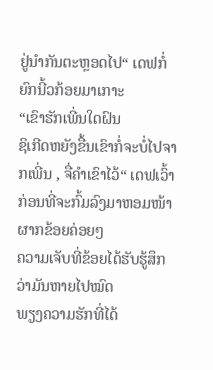ຢູ່ນຳກັນຕະຫຼອດໄປ“ ເດຟກໍ່ຍົກນີ້ວກ້ອຍມາເກາະ
“ເຂົາຮັກເພີ່ນໃດຝົນ
ຊິເກີດຫຍັງຂື້ນເຂົາກໍ່ຈະບໍ່ໄປຈາກເພີ່ນ , ຈື່ຄຳເຂົາໄວ້“ ເດຟເວົ້າກ່ອນທີ່ຈະກົ້ມລົງມາຫອມໜ້າຜາກຂ້ອຍຄ່ອຍໆ
ຄວາມເຈັບທີ່ຂ້ອຍໄດ້ຮັບຮູ້ສຶກວ່າມັນຫາຍໄປໝົດ
ພຽງຄວາມຮັກທີ່ໄດ້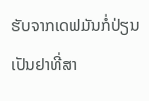ຮັບຈາກເດຟມັນກໍ່ປ່ຽນເປັນຢາທີ່ສາ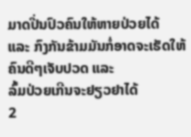ມາດປີ່ນປົວຄົນໃຫ້ຫາຍປ່ວຍໄດ້
ແລະ ກົງກັນຂ້າມມັນກໍ່ອາດຈະເຮັດໃຫ້ຄົນດີໆເຈັບປວດ ແລະ
ລົ້ມປ່ວຍເກີນຈະຢຽວຢາໄດ້
2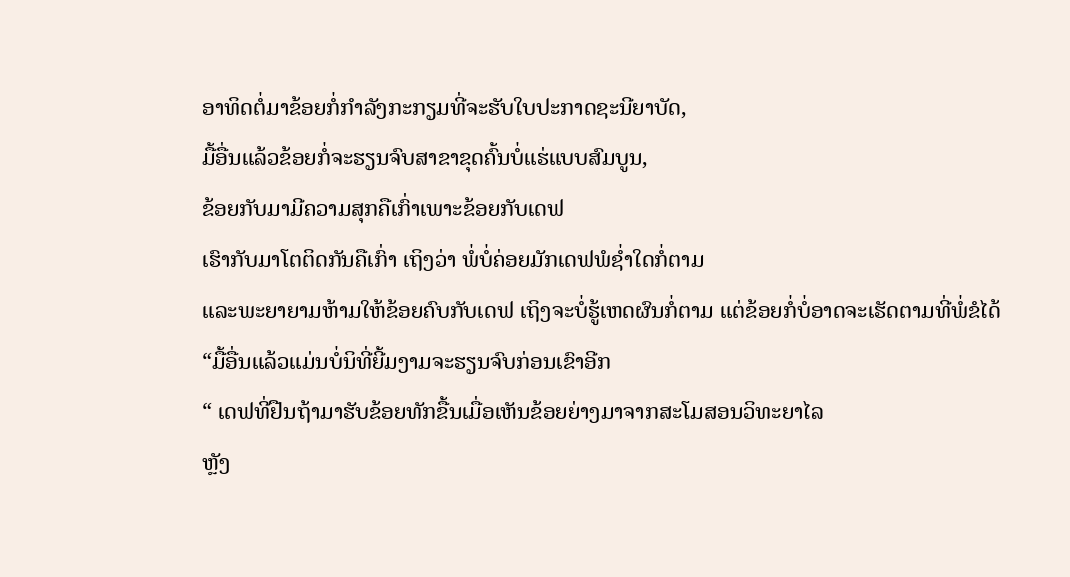ອາທິດຕໍ່ມາຂ້ອຍກໍ່ກຳລັງກະກຽມທີ່ຈະຮັບໃບປະກາດຊະນີຍາບັດ,
ມື້ອື່ນແລ້ວຂ້ອຍກໍ່ຈະຮຽນຈົບສາຂາຂຸດຄົ້ນບໍ່ແຮ່ແບບສົມບູນ,
ຂ້ອຍກັບມາມີຄວາມສຸກຄືເກົ່າເພາະຂ້ອຍກັບເດຟ
ເຮົາກັບມາໂຕຕິດກັນຄືເກົ່າ ເຖິງວ່າ ພໍ່ບໍ່ຄ່ອຍມັກເດຟພໍຊ່ຳໃດກໍ່ຕາມ
ແລະພະຍາຍາມຫ້າມໃຫ້ຂ້ອຍຄົບກັບເດຟ ເຖິງຈະບໍ່ຮູ້ເຫດຜົນກໍ່ຕາມ ແຕ່ຂ້ອຍກໍ່ບໍ່ອາດຈະເຮັດຕາມທີ່ພໍ່ຂໍໄດ້
“ມື້ອື່ນແລ້ວແມ່ນບໍ່ນິທີ່ຍີ້ມງາມຈະຮຽນຈົບກ່ອນເຂົາອີກ
“ ເດຟທີ່ຢືນຖ້າມາຮັບຂ້ອຍທັກຂື້ນເມື່ອເຫັນຂ້ອຍຍ່າງມາຈາກສະໂມສອນວິທະຍາໄລ
ຫຼັງ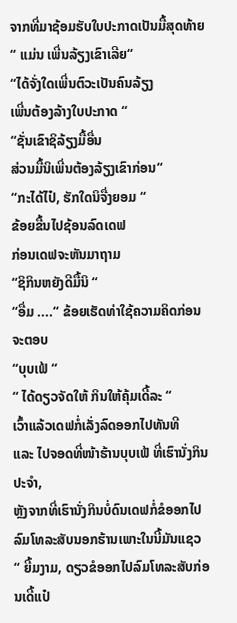ຈາກທີ່ມາຊ້ອມຮັບໃບປະກາດເປັນມື້ສຸດທ້າຍ
“ ແມ່ນ ເພີ່ນລ້ຽງເຂົາເລີຍ“
“ໄດ້ຈັ່ງໃດເພີ່ນຕົວະເປັນຄົນລ້ຽງ
ເພີ່ນຕ້ອງລ້າງໃບປະກາດ “
“ຊັ່ນເຂົາຊິລ້ຽງມື້ອື່ນ
ສ່ວນມື້ນິເພີ່ນຕ້ອງລ້ຽງເຂົາກ່ອນ“
“ກະໄດ້ໄປ໋, ຮັກໃດນິຈື່ງຍອມ “
ຂ້ອຍຂື້ນໄປຊ້ອນລົດເດຟ
ກ່ອນເດຟຈະຫັນມາຖາມ
“ຊິກິນຫຍັງດີມື້ນິ “
“ອື່ມ ....“ ຂ້ອຍເຮັດທ່າໃຊ້ຄວາມຄິດກ່ອນຈະຕອບ
“ບຸບເຟ້ “
“ ໄດ້ດຽວຈັດໃຫ້ ກິນໃຫ້ຄຸ້ມເດີ້ລະ “
ເວົ້າແລ້ວເດຟກໍ່ເລັ່ງລົດອອກໄປທັນທີ
ແລະ ໄປຈອດທີ່ໜ້າຮ້ານບຸບເຟ້ ທີ່ເຮົານັ່ງກິນປະຈຳ,
ຫຼັງຈາກທີ່ເຮົານັ່ງກິນບໍ່ດົນເດຟກໍ່ຂໍອອກໄປລົມໂທລະສັບນອກຮ້ານເພາະໃນນີ້ມັນແຊວ
“ ຍີ້ມງາມ, ດຽວຂໍອອກໄປລົມໂທລະສັບກ່ອນເດີ້ແປ໋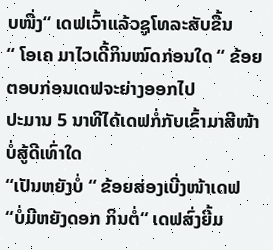ບໜື່ງ“ ເດຟເວົ້າແລ້ວຊູໂທລະສັບຂື້ນ
“ ໂອເຄ ມາໄວເດີ້ກິນໝົດກ່ອນໃດ “ ຂ້ອຍຕອບກ່ອນເດຟຈະຍ່າງອອກໄປ
ປະມານ 5 ນາທີໄດ້ເດຟກໍ່ກັບເຂົ້າມາສີໜ້າບໍ່ສູ້ດີເທົ່າໃດ
“ເປັນຫຍັງບໍ່ “ ຂ້ອຍສ່ອງເບີ່ງໜ້າເດຟ
“ບໍ່ມີຫຍັງດອກ ກິນຕໍ່“ ເດຟສົ່ງຍີ້ມ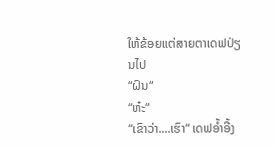ໃຫ້ຂ້ອຍແຕ່ສາຍຕາເດຟປ່ຽນໄປ
“ຝົນ“
“ຫ໋ະ“
“ເຂົາວ່າ....ເຮົາ“ ເດຟອ້ຳອື້ງ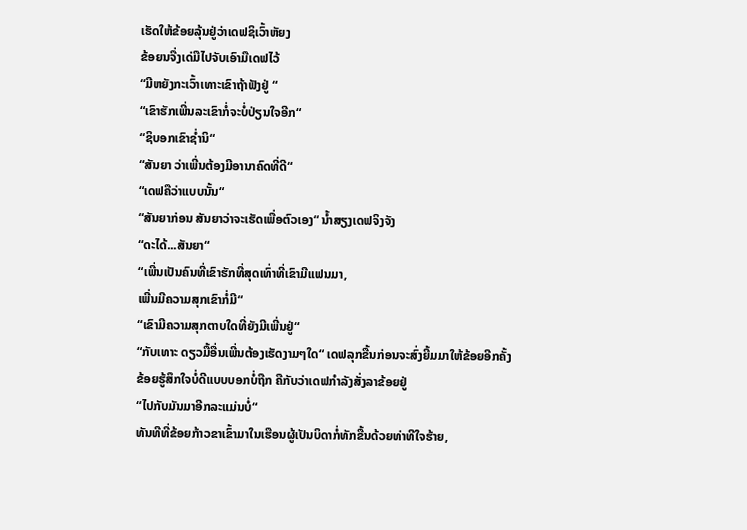ເຮັດໃຫ້ຂ້ອຍລຸ້ນຢູ່ວ່າເດຟຊິເວົ້າຫັຍງ
ຂ້ອຍນຈື່ງເດ່ມືໄປຈັບເອົາມືເດຟໄວ້
“ມີຫຍັງກະເວົ້າເທາະເຂົາຖ້າຟັງຢູ່ “
“ເຂົາຮັກເພີ່ນລະເຂົາກໍ່ຈະບໍ່ປ່ຽນໃຈອີກ“
“ຊິບອກເຂົາຊ່ຳນິ“
“ສັນຍາ ວ່າເພີ່ນຕ້ອງມີອານາຄົດທີ່ດີ“
“ເດຟຄືວ່າແບບນັ້ນ“
“ສັນຍາກ່ອນ ສັນຍາວ່າຈະເຮັດເພື່ອຕົວເອງ“ ນ້ຳສຽງເດຟຈິງຈັງ
“ດະໄດ້...ສັນຍາ“
“ເພີ່ນເປັນຄົນທີ່ເຂົາຮັກທີ່ສຸດເທົ່າທີ່ເຂົາມີແຟນມາ,
ເພີ່ນມີຄວາມສຸກເຂົາກໍ່ມີ“
“ເຂົາມີຄວາມສຸກຕາບໃດທີ່ຍັງມີເພີ່ນຢູ່“
“ກັບເທາະ ດຽວມື້ອື່ນເພີ່ນຕ້ອງເຮັດງາມໆໃດ“ ເດຟລຸກຂື້ນກ່ອນຈະສົ່ງຍີ້ມມາໃຫ້ຂ້ອຍອີກຄັ້ງ
ຂ້ອຍຮູ້ສຶກໃຈບໍ່ດີແບບບອກບໍ່ຖືກ ຄືກັບວ່າເດຟກຳລັງສັ່ງລາຂ້ອຍຢູ່
“ໄປກັບມັນມາອີກລະແມ່ນບໍ່“
ທັນທີທີ່ຂ້ອຍກ້າວຂາເຂົ້າມາໃນເຮືອນຜູ້ເປັນບິດາກໍ່ທັກຂື້ນດ້ວຍທ່າທີໃຈຮ້າຍ,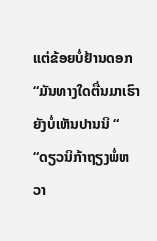ແຕ່ຂ້ອຍບໍ່ຢ້ານດອກ
“ມັນທາງໃດຕື່ນມາເຮົາຍັງບໍ່ເຫັນປານນິ “
“ດຽວນິກ້າຖຽງພໍ່ຫວາ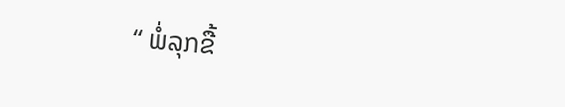“ ພໍ່ລຸກຂື້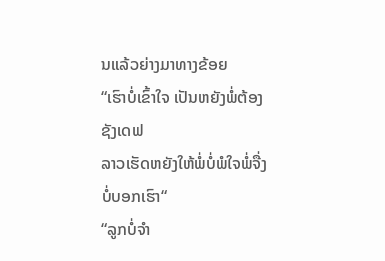ນແລ້ວຍ່າງມາທາງຂ້ອຍ
“ເຮົາບໍ່ເຂົ້າໃຈ ເປັນຫຍັງພໍ່ຕ້ອງຊັງເດຟ
ລາວເຮັດຫຍັງໃຫ້ພໍ່ບໍ່ພໍໃຈພໍ່ຈື່ງບໍ່ບອກເຮົາ“
“ລູກບໍ່ຈຳ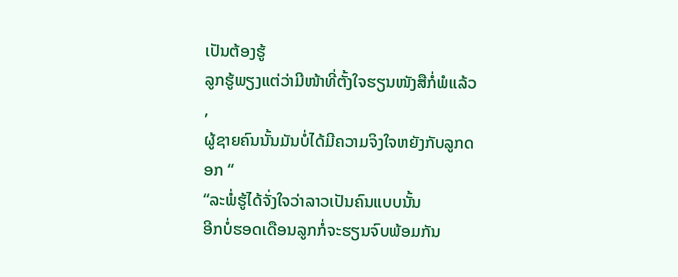ເປັນຕ້ອງຮູ້
ລູກຮູ້ພຽງແຕ່ວ່າມີໜ້າທີ່ຕັ້ງໃຈຮຽນໜັງສືກໍ່ພໍແລ້ວ ,
ຜູ້ຊາຍຄົນນັ້ນມັນບໍ່ໄດ້ມີຄວາມຈິງໃຈຫຍັງກັບລູກດອກ “
“ລະພໍ່ຮູ້ໄດ້ຈັ່ງໃຈວ່າລາວເປັນຄົນແບບນັ້ນ
ອີກບໍ່ຮອດເດືອນລູກກໍ່ຈະຮຽນຈົບພ້ອມກັນ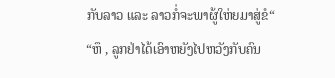ກັບລາວ ແລະ ລາວກໍ່ຈະພາຜູ້ໃຫ່ຍມາສູ່ຂໍ“
“ຫຶ , ລູກຢ່າໄດ້ເອົາຫຍັງໄປຫວັງກັບຄົນ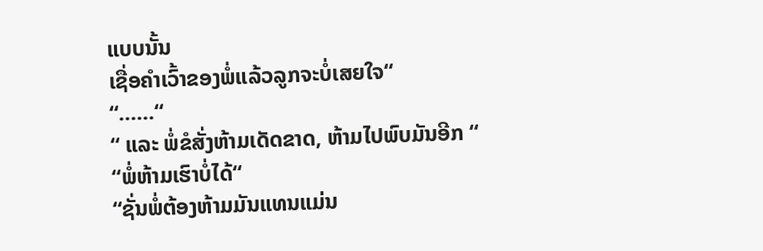ແບບນັ້ນ
ເຊື່ອຄຳເວົ້າຂອງພໍ່ແລ້ວລູກຈະບໍ່ເສຍໃຈ“
“......“
“ ແລະ ພໍ່ຂໍສັ່ງຫ້າມເດັດຂາດ, ຫ້າມໄປພົບມັນອີກ “
“ພໍ່ຫ້າມເຮົາບໍ່ໄດ້“
“ຊັ່ນພໍ່ຕ້ອງຫ້າມມັນແທນແມ່ນ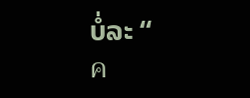ບໍ່ລະ “
ค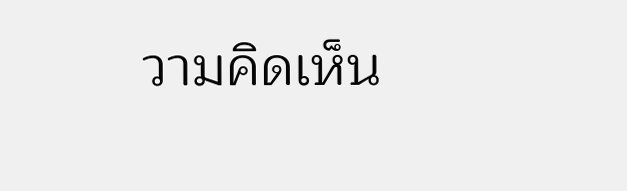วามคิดเห็น